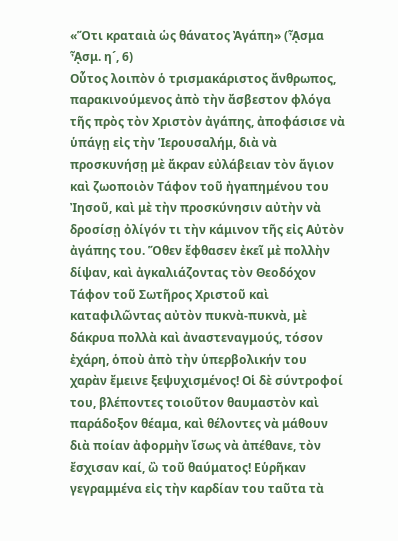«Ὅτι κραταιὰ ὡς θάνατος Ἀγάπη» (ᾎσμα ᾎσμ. η´, 6)
Οὗτος λοιπὸν ὁ τρισμακάριστος ἄνθρωπος, παρακινούμενος ἀπὸ τὴν ἄσβεστον φλόγα τῆς πρὸς τὸν Χριστὸν ἀγάπης, ἀποφάσισε νὰ ὑπάγῃ εἰς τὴν Ἱερουσαλήμ, διὰ νὰ προσκυνήσῃ μὲ ἄκραν εὐλάβειαν τὸν ἅγιον καὶ ζωοποιὸν Τάφον τοῦ ἠγαπημένου του Ἰησοῦ, καὶ μὲ τὴν προσκύνησιν αὐτὴν νὰ δροσίσῃ ὀλίγόν τι τὴν κάμινον τῆς εἰς Αὐτὸν ἀγάπης του. Ὅθεν ἔφθασεν ἐκεῖ μὲ πολλὴν δίψαν, καὶ ἀγκαλιάζοντας τὸν Θεοδόχον Τάφον τοῦ Σωτῆρος Χριστοῦ καὶ καταφιλῶντας αὐτὸν πυκνὰ-πυκνὰ, μὲ δάκρυα πολλὰ καὶ ἀναστεναγμούς, τόσον ἐχάρη, ὁποὺ ἀπὸ τὴν ὑπερβολικήν του χαρὰν ἔμεινε ξεψυχισμένος! Οἱ δὲ σύντροφοί του, βλέποντες τοιοῦτον θαυμαστὸν καὶ παράδοξον θέαμα, καὶ θέλοντες νὰ μάθουν διὰ ποίαν ἀφορμὴν ἴσως νὰ ἀπέθανε, τὸν ἔσχισαν καί, ὢ τοῦ θαύματος! Εὑρῆκαν γεγραμμένα εἰς τὴν καρδίαν του ταῦτα τὰ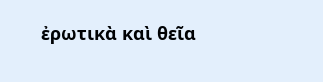ἐρωτικὰ καὶ θεῖα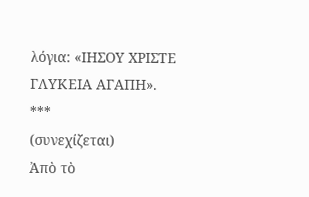λόγια: «ΙΗΣΟΥ ΧΡΙΣΤΕ ΓΛΥΚΕΙΑ ΑΓΑΠΗ».
***
(συνεχίζεται)
Ἀπὸ τὸ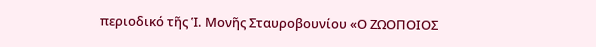περιοδικό τῆς Ἱ. Μονῆς Σταυροβουνίου «Ο ΖΩΟΠΟΙΟΣ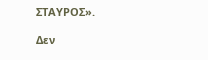ΣΤΑΥΡΟΣ».

Δεν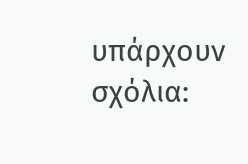υπάρχουν σχόλια: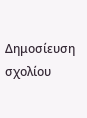Δημοσίευση σχολίου